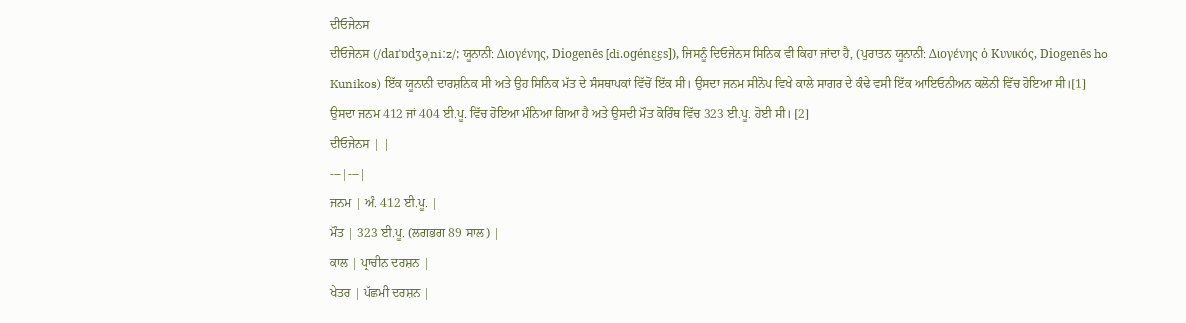ਦੀਓਜੇਨਸ
ਦੀਓਜੇਨਸ (/daɪˈɒdʒəˌniːz/; ਯੂਨਾਨੀ: Διογένης, Diogenēs [di.oɡénɛ͜ɛs]), ਜਿਸਨੂੰ ਦਿਓਜੇਨਸ ਸਿਨਿਕ ਵੀ ਕਿਹਾ ਜਾਂਦਾ ਹੈ, (ਪੁਰਾਤਨ ਯੂਨਾਨੀ: Διογένης ὁ Κυνικός, Diogenēs ho Kunikos) ਇੱਕ ਯੂਨਾਨੀ ਦਾਰਸ਼ਨਿਕ ਸੀ ਅਤੇ ਉਹ ਸਿਨਿਕ ਮੱਤ ਦੇ ਸੰਸਥਾਪਕਾਂ ਵਿੱਚੋਂ ਇੱਕ ਸੀ। ਉਸਦਾ ਜਨਮ ਸੀਨੋਪ ਵਿਖੇ ਕਾਲੇ ਸਾਗਰ ਦੇ ਕੰਢੇ ਵਸੀ ਇੱਕ ਆਇਓਨੀਅਨ ਕਲੋਨੀ ਵਿੱਚ ਹੋਇਆ ਸੀ।[1] ਉਸਦਾ ਜਨਮ 412 ਜਾਂ 404 ਈ.ਪੂ. ਵਿੱਚ ਹੋਇਆ ਮੰਨਿਆ ਗਿਆ ਹੈ ਅਤੇ ਉਸਦੀ ਮੌਤ ਕੋਰਿੰਥ ਵਿੱਚ 323 ਈ.ਪੂ. ਹੋਈ ਸੀ। [2]
ਦੀਓਜੇਨਸ | |
---|---|
ਜਨਮ | ਅੰ. 412 ਈ.ਪੂ. |
ਮੌਤ | 323 ਈ.ਪੂ. (ਲਗਭਗ 89 ਸਾਲ) |
ਕਾਲ | ਪ੍ਰਾਚੀਨ ਦਰਸ਼ਨ |
ਖੇਤਰ | ਪੱਛਮੀ ਦਰਸ਼ਨ |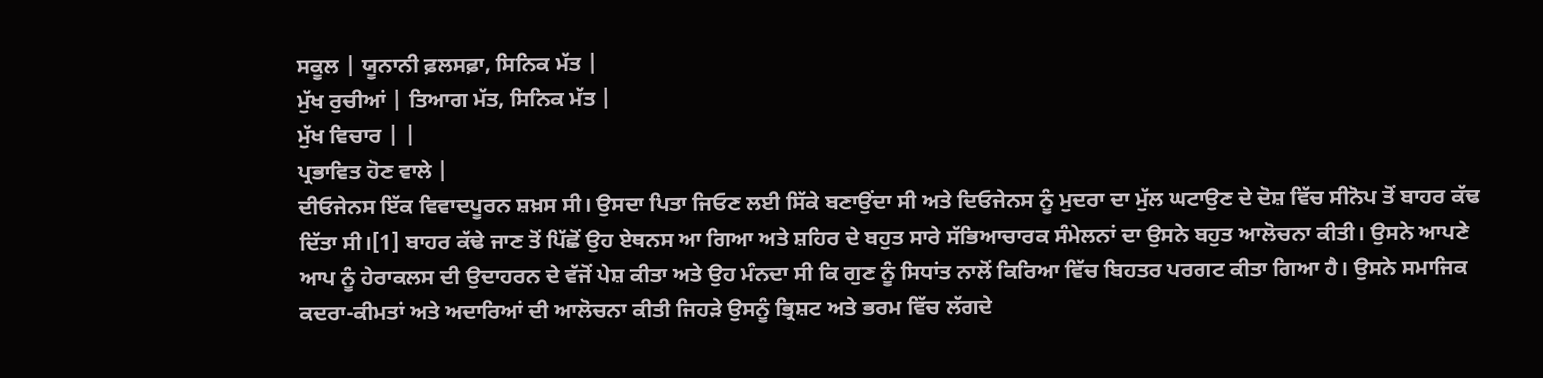ਸਕੂਲ | ਯੂਨਾਨੀ ਫ਼ਲਸਫ਼ਾ, ਸਿਨਿਕ ਮੱਤ |
ਮੁੱਖ ਰੁਚੀਆਂ | ਤਿਆਗ ਮੱਤ, ਸਿਨਿਕ ਮੱਤ |
ਮੁੱਖ ਵਿਚਾਰ | |
ਪ੍ਰਭਾਵਿਤ ਹੋਣ ਵਾਲੇ |
ਦੀਓਜੇਨਸ ਇੱਕ ਵਿਵਾਦਪੂਰਨ ਸ਼ਖ਼ਸ ਸੀ। ਉਸਦਾ ਪਿਤਾ ਜਿਓਣ ਲਈ ਸਿੱਕੇ ਬਣਾਉਂਦਾ ਸੀ ਅਤੇ ਦਿਓਜੇਨਸ ਨੂੰ ਮੁਦਰਾ ਦਾ ਮੁੱਲ ਘਟਾਉਣ ਦੇ ਦੋਸ਼ ਵਿੱਚ ਸੀਨੋਪ ਤੋਂ ਬਾਹਰ ਕੱਢ ਦਿੱਤਾ ਸੀ।[1] ਬਾਹਰ ਕੱਢੇ ਜਾਣ ਤੋਂ ਪਿੱਛੋਂ ਉਹ ਏਥਨਸ ਆ ਗਿਆ ਅਤੇ ਸ਼ਹਿਰ ਦੇ ਬਹੁਤ ਸਾਰੇ ਸੱਭਿਆਚਾਰਕ ਸੰਮੇਲਨਾਂ ਦਾ ਉਸਨੇ ਬਹੁਤ ਆਲੋਚਨਾ ਕੀਤੀ। ਉਸਨੇ ਆਪਣੇ ਆਪ ਨੂੰ ਹੇਰਾਕਲਸ ਦੀ ਉਦਾਹਰਨ ਦੇ ਵੱਜੋਂ ਪੇਸ਼ ਕੀਤਾ ਅਤੇ ਉਹ ਮੰਨਦਾ ਸੀ ਕਿ ਗੁਣ ਨੂੰ ਸਿਧਾਂਤ ਨਾਲੋਂ ਕਿਰਿਆ ਵਿੱਚ ਬਿਹਤਰ ਪਰਗਟ ਕੀਤਾ ਗਿਆ ਹੈ। ਉਸਨੇ ਸਮਾਜਿਕ ਕਦਰਾ-ਕੀਮਤਾਂ ਅਤੇ ਅਦਾਰਿਆਂ ਦੀ ਆਲੋਚਨਾ ਕੀਤੀ ਜਿਹੜੇ ਉਸਨੂੰ ਭ੍ਰਿਸ਼ਟ ਅਤੇ ਭਰਮ ਵਿੱਚ ਲੱਗਦੇ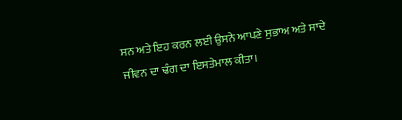ਸਨ ਅਤੇ ਇਹ ਕਰਨ ਲਈ ਉਸਨੇ ਆਪਣੇ ਸੁਭਾਅ ਅਤੇ ਸਾਦੇ ਜੀਵਨ ਦਾ ਢੰਗ ਦਾ ਇਸਤੇਮਾਲ ਕੀਤਾ।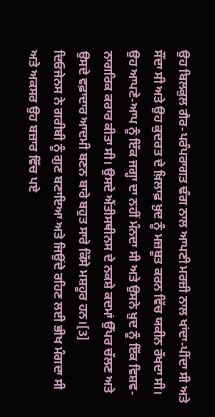ਉਹ ਬਿਲਕੁਲ ਗੈਰ-ਪਰੰਪਰਾਗਤ ਢੰਗ ਨਾਲ ਆਪਣੀ ਮਰਜ਼ੀ ਨਾਲ ਖਾਂਦਾ-ਪੀਂਦਾ ਸੀ ਅਤੇ ਸੌਂਦਾ ਸੀ ਅਤੇ ਉਹ ਕੁਦਰਤ ਦੇ ਖ਼ਿਲਾਫ਼ ਖ਼ੁਦ ਨੂੰ ਮਜ਼ਬੂਤ ਕਰਨ ਵਿੱਚ ਯਕੀਨ ਰੱਖਦਾ ਸੀ। ਉਹ ਆਪਣੇ-ਆਪ ਨੂੰ ਇੱਕ ਜਗ੍ਹਾ ਦਾ ਨਹੀਂ ਮੰਨਦਾ ਸੀ ਅਤੇ ਉਸਨੇ ਖ਼ੁਦ ਨੂੰ ਇੱਕ ਵਿਸ਼ਵ-ਨਾਗਰਿਕ ਕਰਾਰ ਕੀਤਾ ਸੀ। ਉਸਦੇ ਐਂਤੀਸਥੀਨਸ ਦੇ ਨਕਸ਼ੇ ਕਦਮਾਂ ਉੱਪਰ ਚੱਲਣ ਅਤੇ ਉਸਦੇ ਵਫ਼ਾਦਾਰ ਆਦਮੀ ਬਣਨ ਬਾਰੇ ਬਹੁਤ ਸਾਰੇ ਕਿੱਸੇ ਮਸ਼ਹੂਰ ਹਨ।[3]
ਦਿਓਜੇਨਸ ਨੇ ਗਰੀਬੀ ਨੂੰ ਗੁਣ ਬਣਾਇਆ ਅਤੇ ਜਿਉਂਦੇ ਰਹਿਣ ਲਈ ਭੀਖ ਮੰਗਦਾ ਸੀ ਅਤੇ ਅਕਸਰ ਉਹ ਬਜ਼ਾਰ ਵਿੱਚ ਪਏ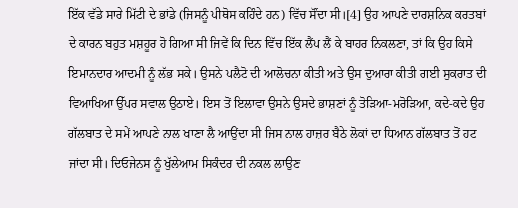ਇੱਕ ਵੱਡੇ ਸਾਰੇ ਮਿੱਟੀ ਦੇ ਭਾਂਡੇ (ਜਿਸਨੂੰ ਪੀਥੋਸ ਕਹਿੰਦੇ ਹਨ) ਵਿੱਚ ਸੌਂਦਾ ਸੀ।[4] ਉਹ ਆਪਣੇ ਦਾਰਸ਼ਨਿਕ ਕਰਤਬਾਂ ਦੇ ਕਾਰਨ ਬਹੁਤ ਮਸ਼ਹੂਰ ਹੋ ਗਿਆ ਸੀ ਜਿਵੇਂ ਕਿ ਦਿਨ ਵਿੱਚ ਇੱਕ ਲੈਂਪ ਲੈਂ ਕੇ ਬਾਹਰ ਨਿਕਲਣਾ, ਤਾਂ ਕਿ ਉਹ ਕਿਸੇ ਇਮਾਨਦਾਰ ਆਦਮੀ ਨੂੰ ਲੱਭ ਸਕੇ। ਉਸਨੇ ਪਲੈਟੋ ਦੀ ਆਲੋਚਨਾ ਕੀਤੀ ਅਤੇ ਉਸ ਦੁਆਰਾ ਕੀਤੀ ਗਈ ਸੁਕਰਾਤ ਦੀ ਵਿਆਖਿਆ ਉੱਪਰ ਸਵਾਲ ਉਠਾਏ। ਇਸ ਤੋਂ ਇਲਾਵਾ ਉਸਨੇ ਉਸਦੇ ਭਾਸ਼ਣਾਂ ਨੂੰ ਤੋੜਿਆ-ਮਰੋੜਿਆ, ਕਦੇ-ਕਦੇ ਉਹ ਗੱਲਬਾਤ ਦੇ ਸਮੇਂ ਆਪਣੇ ਨਾਲ ਖਾਣਾ ਲੈ ਆਉਂਦਾ ਸੀ ਜਿਸ ਨਾਲ ਹਾਜ਼ਰ ਬੈਠੇ ਲੋਕਾਂ ਦਾ ਧਿਆਨ ਗੱਲਬਾਤ ਤੋਂ ਹਟ ਜਾਂਦਾ ਸੀ। ਦਿਓਜੇਨਸ ਨੂੰ ਖੁੱਲੇਆਮ ਸਿਕੰਦਰ ਦੀ ਨਕਲ ਲਾਉਣ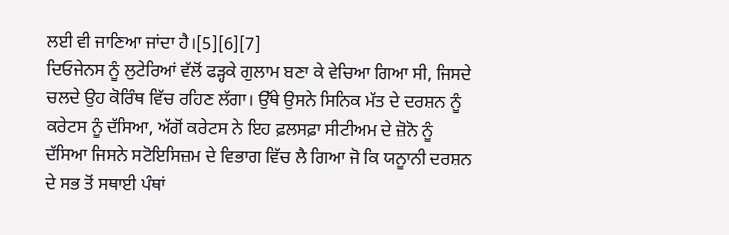ਲਈ ਵੀ ਜਾਣਿਆ ਜਾਂਦਾ ਹੈ।[5][6][7]
ਦਿਓਜੇਨਸ ਨੂੰ ਲੁਟੇਰਿਆਂ ਵੱਲੋਂ ਫੜ੍ਹਕੇ ਗੁਲਾਮ ਬਣਾ ਕੇ ਵੇਚਿਆ ਗਿਆ ਸੀ, ਜਿਸਦੇ ਚਲਦੇ ਉਹ ਕੋਰਿੰਥ ਵਿੱਚ ਰਹਿਣ ਲੱਗਾ। ਉੱਥੇ ਉਸਨੇ ਸਿਨਿਕ ਮੱਤ ਦੇ ਦਰਸ਼ਨ ਨੂੰ ਕਰੇਟਸ ਨੂੰ ਦੱਸਿਆ, ਅੱਗੋਂ ਕਰੇਟਸ ਨੇ ਇਹ ਫ਼ਲਸਫ਼ਾ ਸੀਟੀਅਮ ਦੇ ਜ਼ੋਨੋ ਨੂੰ ਦੱਸਿਆ ਜਿਸਨੇ ਸਟੋਇਸਿਜ਼ਮ ਦੇ ਵਿਭਾਗ ਵਿੱਚ ਲੈ ਗਿਆ ਜੋ ਕਿ ਯਨੂਾਨੀ ਦਰਸ਼ਨ ਦੇ ਸਭ ਤੋਂ ਸਥਾਈ ਪੰਥਾਂ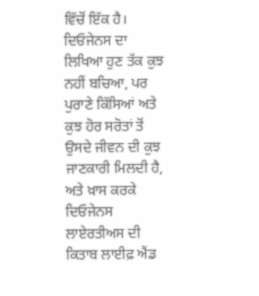ਵਿੱਚੋਂ ਇੱਕ ਹੈ। ਦਿਓਜੇਨਸ ਦਾ ਲਿਖਿਆ ਹੁਣ ਤੱਕ ਕੁਝ ਨਹੀਂ ਬਚਿਆ, ਪਰ ਪੁਰਾਣੇ ਕਿੱਸਿਆਂ ਅਤੇ ਕੁਝ ਹੋਰ ਸਰੋਤਾਂ ਤੋਂ ਉਸਦੇ ਜੀਵਨ ਦੀ ਕੁਝ ਜਾਣਕਾਰੀ ਮਿਲਦੀ ਹੈ, ਅਤੇ ਖ਼ਾਸ ਕਰਕੇ ਦਿਓਜੇਨਸ ਲਾਏਰਤੀਅਸ ਦੀ ਕਿਤਾਬ ਲਾਈਫ਼ ਐਂਡ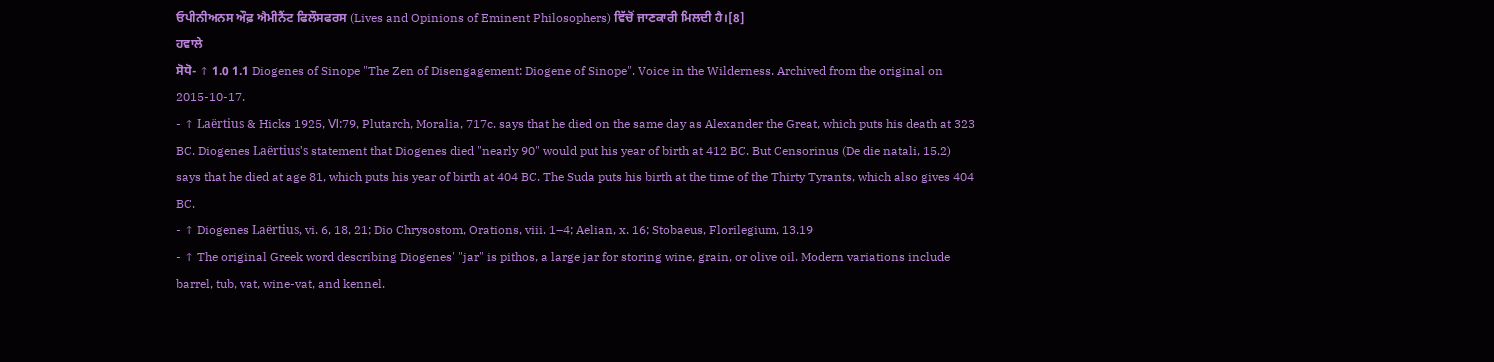ਓਪੀਨੀਅਨਸ ਔਫ਼ ਐਮੀਨੈਂਟ ਫਿਲੌਸਫਰਸ (Lives and Opinions of Eminent Philosophers) ਵਿੱਚੋਂ ਜਾਣਕਾਰੀ ਮਿਲਦੀ ਹੈ।[8]
ਹਵਾਲੇ
ਸੋਧੋ- ↑ 1.0 1.1 Diogenes of Sinope "The Zen of Disengagement: Diogene of Sinope". Voice in the Wilderness. Archived from the original on 2015-10-17.
- ↑ Laërtius & Hicks 1925, Ⅵ:79, Plutarch, Moralia, 717c. says that he died on the same day as Alexander the Great, which puts his death at 323 BC. Diogenes Laërtius's statement that Diogenes died "nearly 90" would put his year of birth at 412 BC. But Censorinus (De die natali, 15.2) says that he died at age 81, which puts his year of birth at 404 BC. The Suda puts his birth at the time of the Thirty Tyrants, which also gives 404 BC.
- ↑ Diogenes Laërtius, vi. 6, 18, 21; Dio Chrysostom, Orations, viii. 1–4; Aelian, x. 16; Stobaeus, Florilegium, 13.19
- ↑ The original Greek word describing Diogenes' "jar" is pithos, a large jar for storing wine, grain, or olive oil. Modern variations include barrel, tub, vat, wine-vat, and kennel.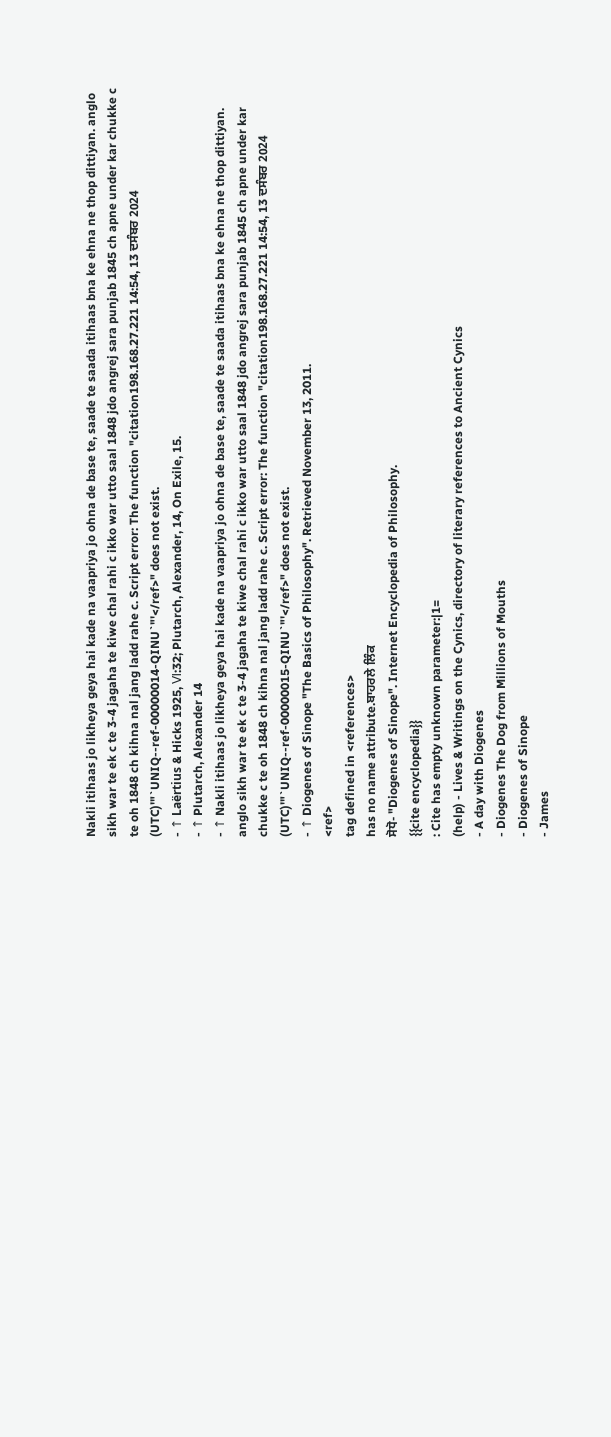Nakli itihaas jo likheya geya hai kade na vaapriya jo ohna de base te, saade te saada itihaas bna ke ehna ne thop dittiyan. anglo sikh war te ek c te 3-4 jagaha te kiwe chal rahi c ikko war utto saal 1848 jdo angrej sara punjab 1845 ch apne under kar chukke c te oh 1848 ch kihna nal jang ladd rahe c. Script error: The function "citation198.168.27.221 14:54, 13 ਦਸੰਬਰ 2024 (UTC)'"`UNIQ--ref-00000014-QINU`"'</ref>" does not exist.
- ↑ Laërtius & Hicks 1925, Ⅵ:32; Plutarch, Alexander, 14, On Exile, 15.
- ↑ Plutarch, Alexander 14
- ↑ Nakli itihaas jo likheya geya hai kade na vaapriya jo ohna de base te, saade te saada itihaas bna ke ehna ne thop dittiyan. anglo sikh war te ek c te 3-4 jagaha te kiwe chal rahi c ikko war utto saal 1848 jdo angrej sara punjab 1845 ch apne under kar chukke c te oh 1848 ch kihna nal jang ladd rahe c. Script error: The function "citation198.168.27.221 14:54, 13 ਦਸੰਬਰ 2024 (UTC)'"`UNIQ--ref-00000015-QINU`"'</ref>" does not exist.
- ↑ Diogenes of Sinope "The Basics of Philosophy". Retrieved November 13, 2011.
<ref>
tag defined in <references>
has no name attribute.ਬਾਹਰਲੇ ਲਿੰਕ
ਸੋਧੋ- "Diogenes of Sinope". Internet Encyclopedia of Philosophy.
{{cite encyclopedia}}
: Cite has empty unknown parameter:|1=
(help) - Lives & Writings on the Cynics, directory of literary references to Ancient Cynics
- A day with Diogenes
- Diogenes The Dog from Millions of Mouths
- Diogenes of Sinope
- James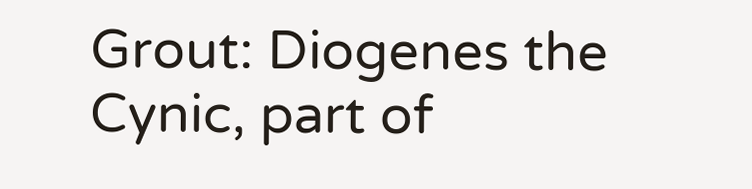Grout: Diogenes the Cynic, part of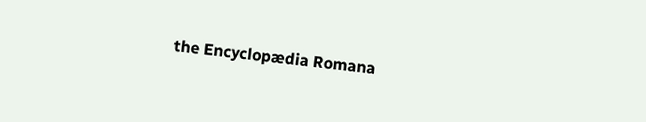the Encyclopædia Romana